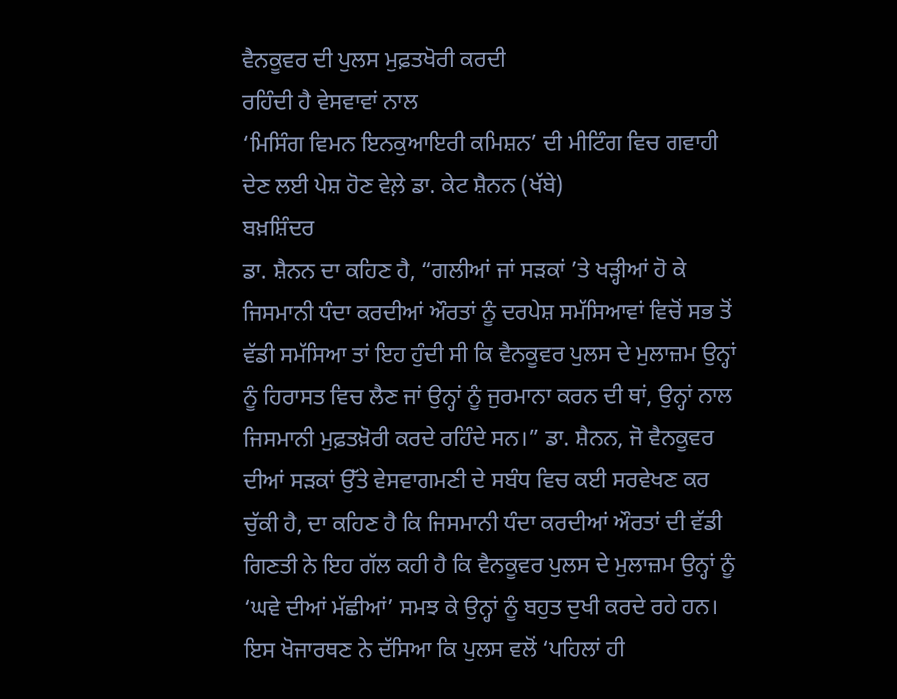ਵੈਨਕੂਵਰ ਦੀ ਪੁਲਸ ਮੁਫ਼ਤਖੋਰੀ ਕਰਦੀ
ਰਹਿੰਦੀ ਹੈ ਵੇਸਵਾਵਾਂ ਨਾਲ
‘ਮਿਸਿੰਗ ਵਿਮਨ ਇਨਕੁਆਇਰੀ ਕਮਿਸ਼ਨ’ ਦੀ ਮੀਟਿੰਗ ਵਿਚ ਗਵਾਹੀ ਦੇਣ ਲਈ ਪੇਸ਼ ਹੋਣ ਵੇਲ਼ੇ ਡਾ. ਕੇਟ ਸ਼ੈਨਨ (ਖੱਬੇ)
ਬਖ਼ਸ਼ਿੰਦਰ
ਡਾ. ਸ਼ੈਨਨ ਦਾ ਕਹਿਣ ਹੈ, “ਗਲੀਆਂ ਜਾਂ ਸੜਕਾਂ ’ਤੇ ਖੜ੍ਹੀਆਂ ਹੋ ਕੇ ਜਿਸਮਾਨੀ ਧੰਦਾ ਕਰਦੀਆਂ ਔਰਤਾਂ ਨੂੰ ਦਰਪੇਸ਼ ਸਮੱਸਿਆਵਾਂ ਵਿਚੋਂ ਸਭ ਤੋਂ ਵੱਡੀ ਸਮੱਸਿਆ ਤਾਂ ਇਹ ਹੁੰਦੀ ਸੀ ਕਿ ਵੈਨਕੂਵਰ ਪੁਲਸ ਦੇ ਮੁਲਾਜ਼ਮ ਉਨ੍ਹਾਂ ਨੂੰ ਹਿਰਾਸਤ ਵਿਚ ਲੈਣ ਜਾਂ ਉਨ੍ਹਾਂ ਨੂੰ ਜੁਰਮਾਨਾ ਕਰਨ ਦੀ ਥਾਂ, ਉਨ੍ਹਾਂ ਨਾਲ ਜਿਸਮਾਨੀ ਮੁਫ਼ਤਖ਼ੋਰੀ ਕਰਦੇ ਰਹਿੰਦੇ ਸਨ।” ਡਾ. ਸ਼ੈਨਨ, ਜੋ ਵੈਨਕੂਵਰ ਦੀਆਂ ਸੜਕਾਂ ਉੱਤੇ ਵੇਸਵਾਗਮਣੀ ਦੇ ਸਬੰਧ ਵਿਚ ਕਈ ਸਰਵੇਖਣ ਕਰ ਚੁੱਕੀ ਹੈ, ਦਾ ਕਹਿਣ ਹੈ ਕਿ ਜਿਸਮਾਨੀ ਧੰਦਾ ਕਰਦੀਆਂ ਔਰਤਾਂ ਦੀ ਵੱਡੀ ਗਿਣਤੀ ਨੇ ਇਹ ਗੱਲ ਕਹੀ ਹੈ ਕਿ ਵੈਨਕੂਵਰ ਪੁਲਸ ਦੇ ਮੁਲਾਜ਼ਮ ਉਨ੍ਹਾਂ ਨੂੰ ‘ਘਵੇ ਦੀਆਂ ਮੱਛੀਆਂ’ ਸਮਝ ਕੇ ਉਨ੍ਹਾਂ ਨੂੰ ਬਹੁਤ ਦੁਖੀ ਕਰਦੇ ਰਹੇ ਹਨ।
ਇਸ ਖੋਜਾਰਥਣ ਨੇ ਦੱਸਿਆ ਕਿ ਪੁਲਸ ਵਲੋਂ ‘ਪਹਿਲਾਂ ਹੀ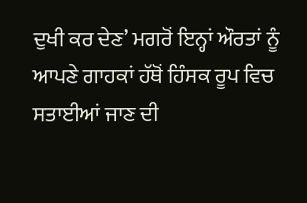ਦੁਖੀ ਕਰ ਦੇਣ’ ਮਗਰੋਂ ਇਨ੍ਹਾਂ ਔਰਤਾਂ ਨੂੰ ਆਪਣੇ ਗਾਹਕਾਂ ਹੱਥੋਂ ਹਿੰਸਕ ਰੂਪ ਵਿਚ ਸਤਾਈਆਂ ਜਾਣ ਦੀ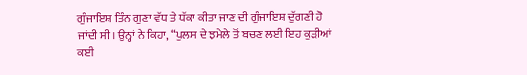ਗੁੰਜਾਇਸ਼ ਤਿੰਨ ਗੁਣਾ ਵੱਧ ਤੇ ਧੱਕਾ ਕੀਤਾ ਜਾਣ ਦੀ ਗੁੰਜਾਇਸ਼ ਦੁੱਗਣੀ ਹੋ ਜਾਂਦੀ ਸੀ। ਉਨ੍ਹਾਂ ਨੇ ਕਿਹਾ, “ਪੁਲਸ ਦੇ ਝਮੇਲੇ ਤੋਂ ਬਚਣ ਲਈ ਇਹ ਕੁੜੀਆਂ ਕਈ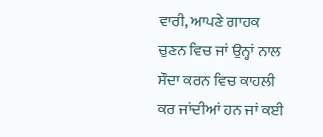ਵਾਰੀ, ਆਪਣੇ ਗਾਹਕ ਚੁਣਨ ਵਿਚ ਜਾਂ ਉਨ੍ਹਾਂ ਨਾਲ ਸੌਦਾ ਕਰਨ ਵਿਚ ਕਾਹਲੀ ਕਰ ਜਾਂਦੀਆਂ ਹਨ ਜਾਂ ਕਈ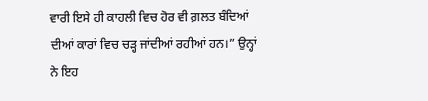ਵਾਰੀ ਇਸੇ ਹੀ ਕਾਹਲੀ ਵਿਚ ਹੋਰ ਵੀ ਗ਼ਲਤ ਬੰਦਿਆਂ ਦੀਆਂ ਕਾਰਾਂ ਵਿਚ ਚੜ੍ਹ ਜਾਂਦੀਆਂ ਰਹੀਆਂ ਹਨ।” ਉਨ੍ਹਾਂ ਨੇ ਇਹ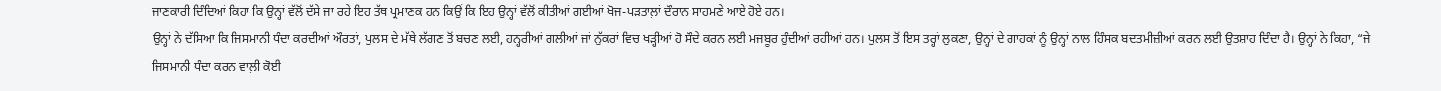ਜਾਣਕਾਰੀ ਦਿੰਦਿਆਂ ਕਿਹਾ ਕਿ ਉਨ੍ਹਾਂ ਵੱਲੋਂ ਦੱਸੇ ਜਾ ਰਹੇ ਇਹ ਤੱਥ ਪ੍ਰਮਾਣਕ ਹਨ ਕਿਉਂ ਕਿ ਇਹ ਉਨ੍ਹਾਂ ਵੱਲੋਂ ਕੀਤੀਆਂ ਗਈਆਂ ਖੋਜ-ਪੜਤਾਲ਼ਾਂ ਦੌਰਾਨ ਸਾਹਮਣੇ ਆਏ ਹੋਏ ਹਨ।
ਉਨ੍ਹਾਂ ਨੇ ਦੱਸਿਆ ਕਿ ਜਿਸਮਾਨੀ ਧੰਦਾ ਕਰਦੀਆਂ ਔਰਤਾਂ, ਪੁਲਸ ਦੇ ਮੱਥੇ ਲੱਗਣ ਤੋਂ ਬਚਣ ਲਈ, ਹਨ੍ਹਰੀਆਂ ਗਲੀਆਂ ਜਾਂ ਨੁੱਕਰਾਂ ਵਿਚ ਖੜ੍ਹੀਆਂ ਹੋ ਸੌਦੇ ਕਰਨ ਲਈ ਮਜਬੂਰ ਹੁੰਦੀਆਂ ਰਹੀਆਂ ਹਨ। ਪੁਲਸ ਤੋਂ ਇਸ ਤਰ੍ਹਾਂ ਲੁਕਣਾ, ਉਨ੍ਹਾਂ ਦੇ ਗਾਹਕਾਂ ਨੂੰ ਉਨ੍ਹਾਂ ਨਾਲ ਹਿੰਸਕ ਬਦਤਮੀਜ਼ੀਆਂ ਕਰਨ ਲਈ ਉਤਸ਼ਾਹ ਦਿੰਦਾ ਹੈ। ਉਨ੍ਹਾਂ ਨੇ ਕਿਹਾ, “ਜੇ ਜਿਸਮਾਨੀ ਧੰਦਾ ਕਰਨ ਵਾਲ਼ੀ ਕੋਈ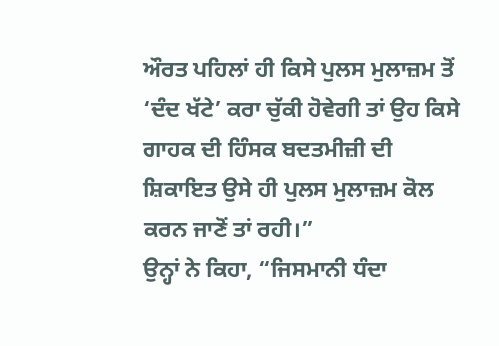ਔਰਤ ਪਹਿਲਾਂ ਹੀ ਕਿਸੇ ਪੁਲਸ ਮੁਲਾਜ਼ਮ ਤੋਂ ‘ਦੰਦ ਖੱਟੇ’ ਕਰਾ ਚੁੱਕੀ ਹੋਵੇਗੀ ਤਾਂ ਉਹ ਕਿਸੇ ਗਾਹਕ ਦੀ ਹਿੰਸਕ ਬਦਤਮੀਜ਼ੀ ਦੀ ਸ਼ਿਕਾਇਤ ਉਸੇ ਹੀ ਪੁਲਸ ਮੁਲਾਜ਼ਮ ਕੋਲ ਕਰਨ ਜਾਣੋਂ ਤਾਂ ਰਹੀ।”
ਉਨ੍ਹਾਂ ਨੇ ਕਿਹਾ, “ਜਿਸਮਾਨੀ ਧੰਦਾ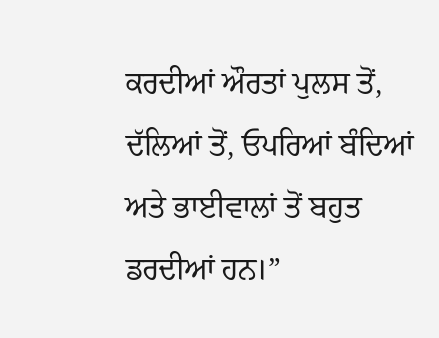ਕਰਦੀਆਂ ਔਰਤਾਂ ਪੁਲਸ ਤੋਂ, ਦੱਲਿਆਂ ਤੋਂ, ਓਪਰਿਆਂ ਬੰਦਿਆਂ ਅਤੇ ਭਾਈਵਾਲਾਂ ਤੋਂ ਬਹੁਤ ਡਰਦੀਆਂ ਹਨ।”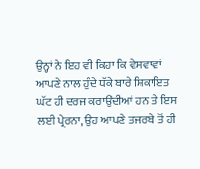ਉਨ੍ਹਾਂ ਨੇ ਇਹ ਵੀ ਕਿਹਾ ਕਿ ਵੇਸਵਾਵਾਂ ਆਪਣੇ ਨਾਲ ਹੁੰਦੇ ਧੱਕੇ ਬਾਰੇ ਸ਼ਿਕਾਇਤ ਘੱਟ ਹੀ ਦਰਜ ਕਰਾਉਂਦੀਆਂ ਹਨ ਤੇ ਇਸ ਲਈ ਪ੍ਰੇਰਨਾ, ਉਹ ਆਪਣੇ ਤਜਰਬੇ ਤੋਂ ਹੀ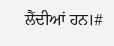ਲੈਂਦੀਆਂ ਹਨ।#